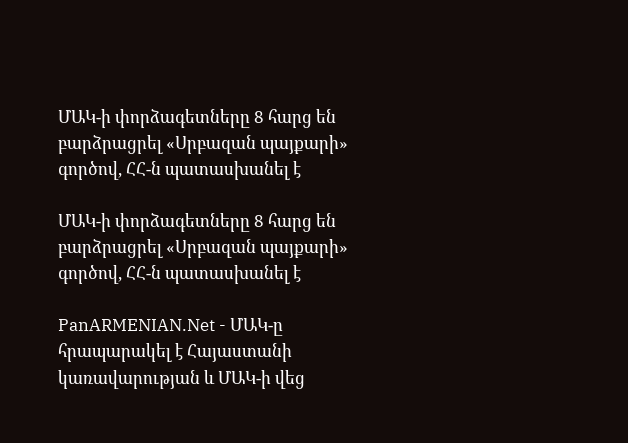ՄԱԿ-ի փորձագետները 8 հարց են բարձրացրել «Սրբազան պայքարի» գործով, ՀՀ-ն պատասխանել է

ՄԱԿ-ի փորձագետները 8 հարց են բարձրացրել «Սրբազան պայքարի» գործով, ՀՀ-ն պատասխանել է

PanARMENIAN.Net - ՄԱԿ-ը հրապարակել է Հայաստանի կառավարության և ՄԱԿ-ի վեց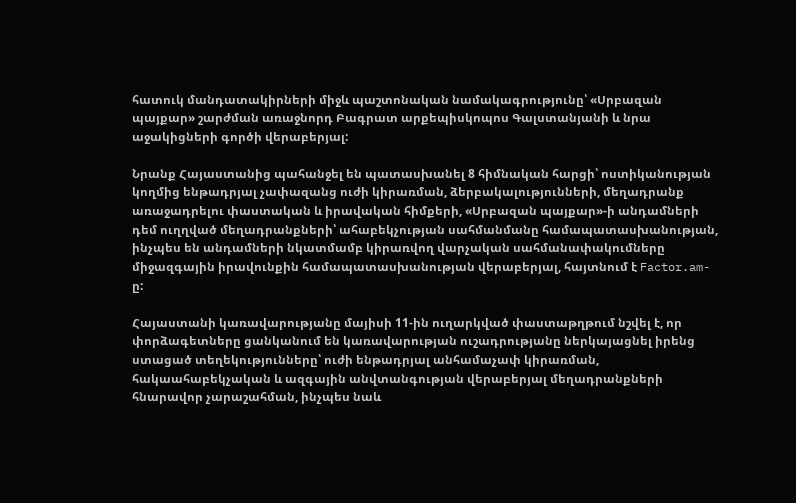հատուկ մանդատակիրների միջև պաշտոնական նամակագրությունը՝ «Սրբազան պայքար» շարժման առաջնորդ Բագրատ արքեպիսկոպոս Գալստանյանի և նրա աջակիցների գործի վերաբերյալ:

Նրանք Հայաստանից պահանջել են պատասխանել 8 հիմնական հարցի՝ ոստիկանության կողմից ենթադրյալ չափազանց ուժի կիրառման, ձերբակալությունների, մեղադրանք առաջադրելու փաստական և իրավական հիմքերի, «Սրբազան պայքար»-ի անդամների դեմ ուղղված մեղադրանքների՝ ահաբեկչության սահմանմանը համապատասխանության, ինչպես են անդամների նկատմամբ կիրառվող վարչական սահմանափակումները միջազգային իրավունքին համապատասխանության վերաբերյալ, հայտնում է Factor.am-ը:

Հայաստանի կառավարությանը մայիսի 11-ին ուղարկված փաստաթղթում նշվել է, որ փորձագետները ցանկանում են կառավարության ուշադրությանը ներկայացնել իրենց ստացած տեղեկությունները՝ ուժի ենթադրյալ անհամաչափ կիրառման, հակաահաբեկչական և ազգային անվտանգության վերաբերյալ մեղադրանքների հնարավոր չարաշահման, ինչպես նաև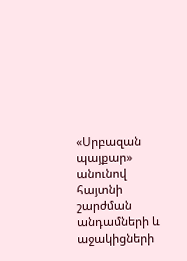«Սրբազան պայքար» անունով հայտնի շարժման անդամների և աջակիցների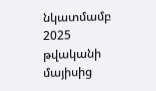նկատմամբ 2025 թվականի մայիսից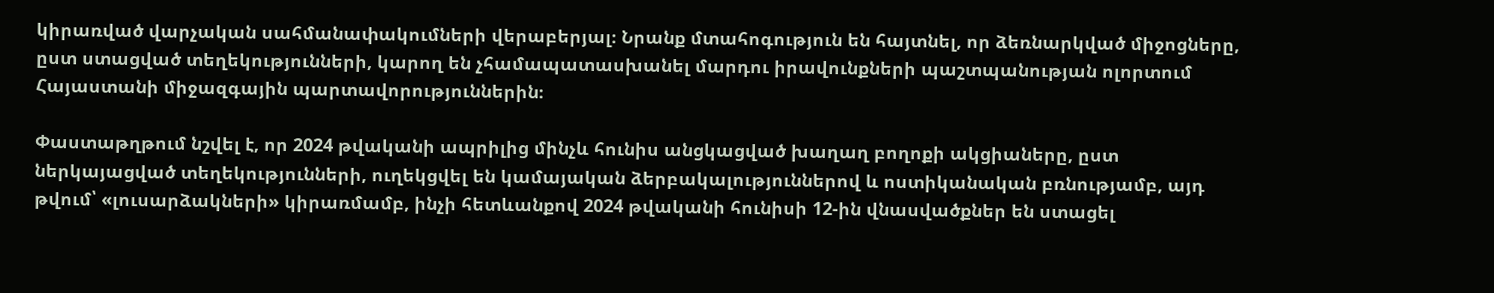կիրառված վարչական սահմանափակումների վերաբերյալ։ Նրանք մտահոգություն են հայտնել, որ ձեռնարկված միջոցները, ըստ ստացված տեղեկությունների, կարող են չհամապատասխանել մարդու իրավունքների պաշտպանության ոլորտում Հայաստանի միջազգային պարտավորություններին։

Փաստաթղթում նշվել է, որ 2024 թվականի ապրիլից մինչև հունիս անցկացված խաղաղ բողոքի ակցիաները, ըստ ներկայացված տեղեկությունների, ուղեկցվել են կամայական ձերբակալություններով և ոստիկանական բռնությամբ, այդ թվում՝ «լուսարձակների» կիրառմամբ, ինչի հետևանքով 2024 թվականի հունիսի 12-ին վնասվածքներ են ստացել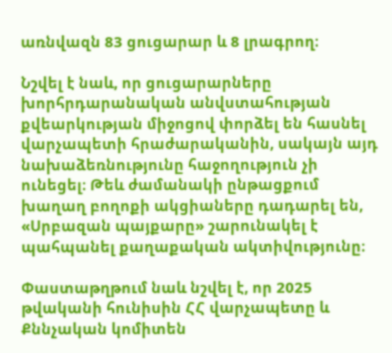առնվազն 83 ցուցարար և 8 լրագրող։

Նշվել է նաև, որ ցուցարարները խորհրդարանական անվստահության քվեարկության միջոցով փորձել են հասնել վարչապետի հրաժարականին, սակայն այդ նախաձեռնությունը հաջողություն չի ունեցել։ Թեև ժամանակի ընթացքում խաղաղ բողոքի ակցիաները դադարել են, «Սրբազան պայքարը» շարունակել է պահպանել քաղաքական ակտիվությունը։

Փաստաթղթում նաև նշվել է, որ 2025 թվականի հունիսին ՀՀ վարչապետը և Քննչական կոմիտեն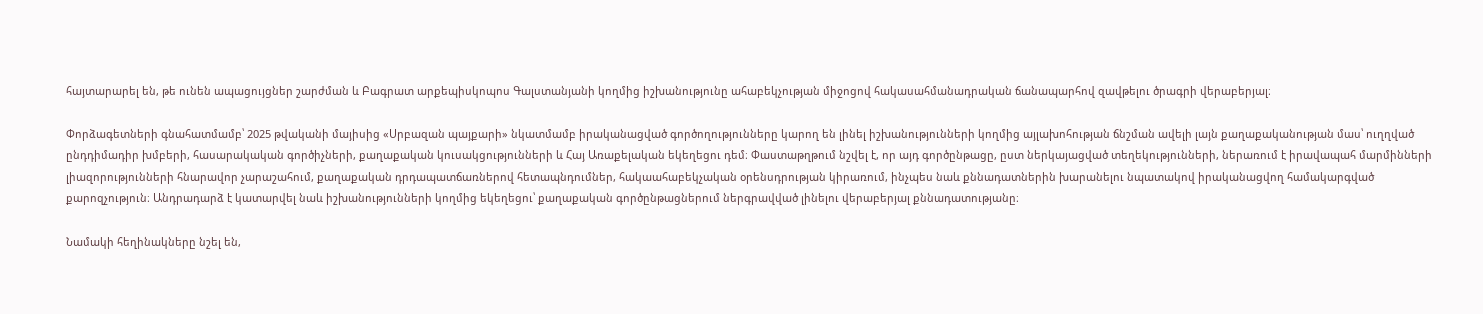հայտարարել են, թե ունեն ապացույցներ շարժման և Բագրատ արքեպիսկոպոս Գալստանյանի կողմից իշխանությունը ահաբեկչության միջոցով հակասահմանադրական ճանապարհով զավթելու ծրագրի վերաբերյալ։

Փորձագետների գնահատմամբ՝ 2025 թվականի մայիսից «Սրբազան պայքարի» նկատմամբ իրականացված գործողությունները կարող են լինել իշխանությունների կողմից այլախոհության ճնշման ավելի լայն քաղաքականության մաս՝ ուղղված ընդդիմադիր խմբերի, հասարակական գործիչների, քաղաքական կուսակցությունների և Հայ Առաքելական եկեղեցու դեմ։ Փաստաթղթում նշվել է, որ այդ գործընթացը, ըստ ներկայացված տեղեկությունների, ներառում է իրավապահ մարմինների լիազորությունների հնարավոր չարաշահում, քաղաքական դրդապատճառներով հետապնդումներ, հակաահաբեկչական օրենսդրության կիրառում, ինչպես նաև քննադատներին խարանելու նպատակով իրականացվող համակարգված քարոզչություն։ Անդրադարձ է կատարվել նաև իշխանությունների կողմից եկեղեցու՝ քաղաքական գործընթացներում ներգրավված լինելու վերաբերյալ քննադատությանը։

Նամակի հեղինակները նշել են,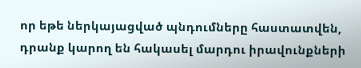որ եթե ներկայացված պնդումները հաստատվեն, դրանք կարող են հակասել մարդու իրավունքների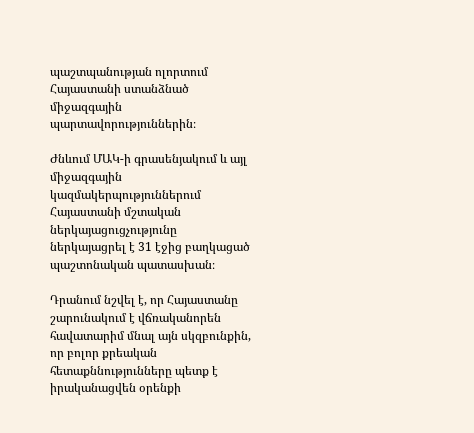պաշտպանության ոլորտում Հայաստանի ստանձնած միջազգային պարտավորություններին։

Ժնևում ՄԱԿ-ի գրասենյակում և այլ միջազգային կազմակերպություններում Հայաստանի մշտական ներկայացուցչությունը ներկայացրել է 31 էջից բաղկացած պաշտոնական պատասխան։

Դրանում նշվել է, որ Հայաստանը շարունակում է վճռականորեն հավատարիմ մնալ այն սկզբունքին, որ բոլոր քրեական հետաքննությունները պետք է իրականացվեն օրենքի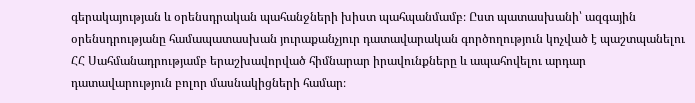գերակայության և օրենսդրական պահանջների խիստ պահպանմամբ։ Ըստ պատասխանի՝ ազգային օրենսդրությանը համապատասխան յուրաքանչյուր դատավարական գործողություն կոչված է պաշտպանելու ՀՀ Սահմանադրությամբ երաշխավորված հիմնարար իրավունքները և ապահովելու արդար դատավարություն բոլոր մասնակիցների համար։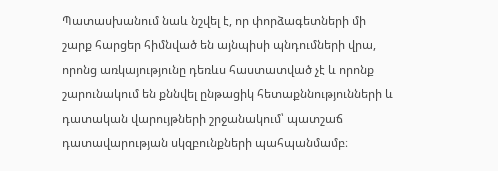Պատասխանում նաև նշվել է, որ փորձագետների մի շարք հարցեր հիմնված են այնպիսի պնդումների վրա, որոնց առկայությունը դեռևս հաստատված չէ և որոնք շարունակում են քննվել ընթացիկ հետաքննությունների և դատական վարույթների շրջանակում՝ պատշաճ դատավարության սկզբունքների պահպանմամբ։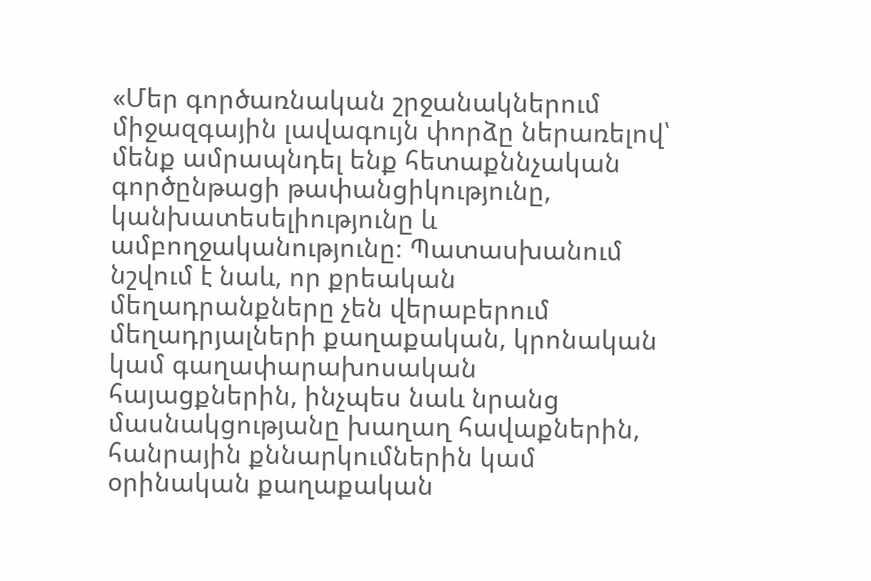«Մեր գործառնական շրջանակներում միջազգային լավագույն փորձը ներառելով՝ մենք ամրապնդել ենք հետաքննչական գործընթացի թափանցիկությունը, կանխատեսելիությունը և ամբողջականությունը։ Պատասխանում նշվում է նաև, որ քրեական մեղադրանքները չեն վերաբերում մեղադրյալների քաղաքական, կրոնական կամ գաղափարախոսական հայացքներին, ինչպես նաև նրանց մասնակցությանը խաղաղ հավաքներին, հանրային քննարկումներին կամ օրինական քաղաքական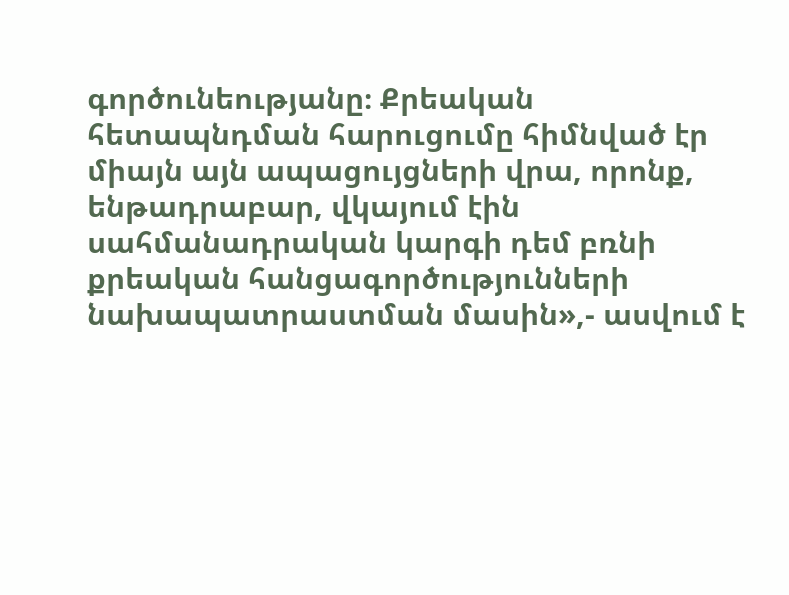գործունեությանը։ Քրեական հետապնդման հարուցումը հիմնված էր միայն այն ապացույցների վրա, որոնք, ենթադրաբար, վկայում էին սահմանադրական կարգի դեմ բռնի քրեական հանցագործությունների նախապատրաստման մասին»,- ասվում է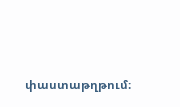փաստաթղթում։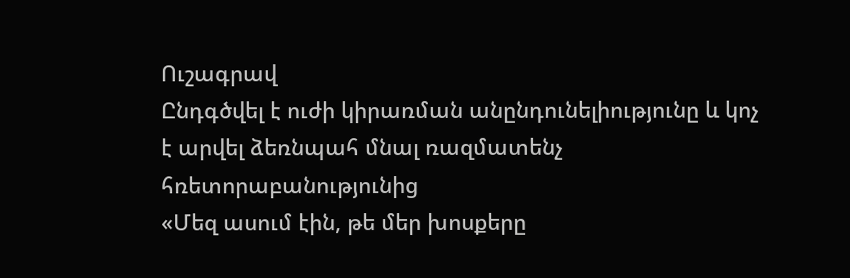Ուշագրավ
Ընդգծվել է ուժի կիրառման անընդունելիությունը և կոչ է արվել ձեռնպահ մնալ ռազմատենչ հռետորաբանությունից
«Մեզ ասում էին, թե մեր խոսքերը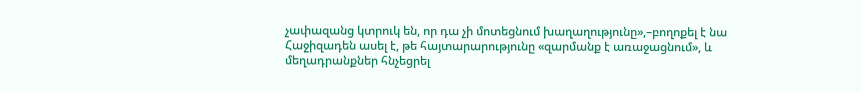չափազանց կտրուկ են, որ դա չի մոտեցնում խաղաղությունը»,–բողոքել է նա
Հաջիզադեն ասել է, թե հայտարարությունը «զարմանք է առաջացնում», և մեղադրանքներ հնչեցրել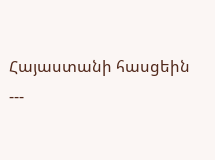Հայաստանի հասցեին
---